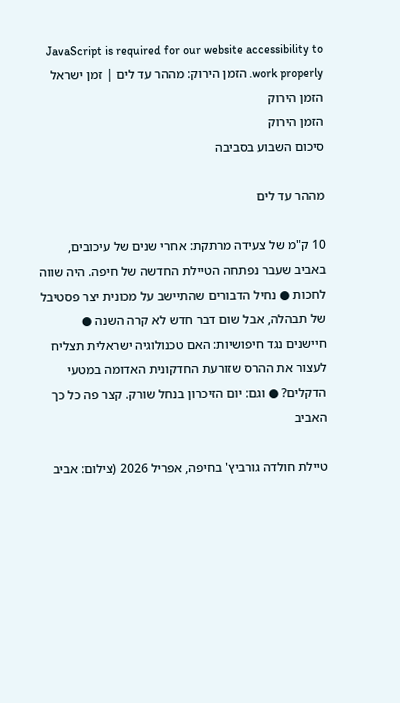JavaScript is required for our website accessibility to work properly. הזמן הירוק: מההר עד לים | זמן ישראל
הזמן הירוק
הזמן הירוק
סיכום השבוע בסביבה

מההר עד לים

10 ק"מ של צעידה מרתקת: אחרי שנים של עיכובים, באביב שעבר נפתחה הטיילת החדשה של חיפה. היה שווה לחכות ● נחיל הדבורים שהתיישב על מכונית יצר פסטיבל של תבהלה, אבל שום דבר חדש לא קרה השנה ● חיישנים נגד חיפושיות: האם טכנולוגיה ישראלית תצליח לעצור את ההרס שזורעת החדקונית האדומה במטעי הדקלים? ● וגם: יום הזיכרון בנחל שורק. קצר פה כל כך האביב

טיילת חולדה גורביץ' בחיפה, אפריל 2026 (צילום: אביב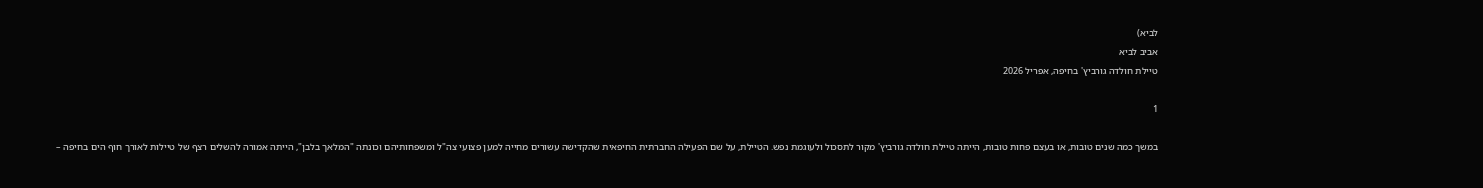לביא)
אביב לביא
טיילת חולדה גורביץ' בחיפה, אפריל 2026

1

במשך כמה שנים טובות, או בעצם פחות טובות, הייתה טיילת חולדה גורביץ' מקור לתסכול ולעוגמת נפש. הטיילת, על שם הפעילה החברתית החיפאית שהקדישה עשורים מחייה למען פצועי צה"ל ומשפחותיהם וכונתה "המלאך בלבן", הייתה אמורה להשלים רצף של טיילות לאורך חוף הים בחיפה –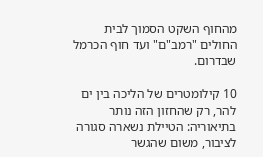מהחוף השקט הסמוך לבית החולים "רמב"ם" ועד חוף הכרמל שבדרום.

10 קילומטרים של הליכה בין ים להר, רק שהחזון הזה נותר בתיאוריה: הטיילת נשארה סגורה לציבור, משום שהגשר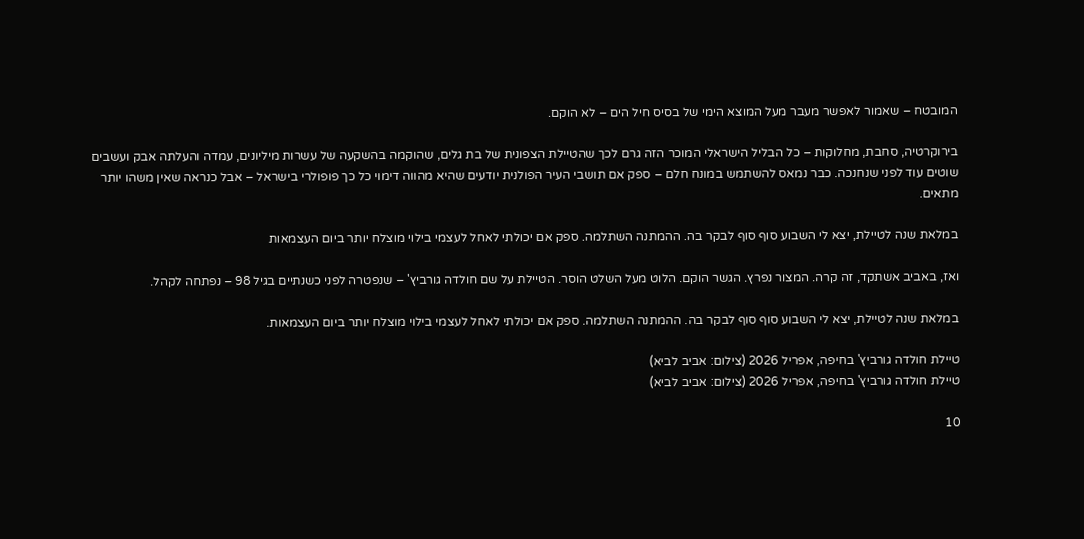המובטח – שאמור לאפשר מעבר מעל המוצא הימי של בסיס חיל הים – לא הוקם.

בירוקרטיה, סחבת, מחלוקות – כל הבליל הישראלי המוכר הזה גרם לכך שהטיילת הצפונית של בת גלים, שהוקמה בהשקעה של עשרות מיליונים, עמדה והעלתה אבק ועשבים שוטים עוד לפני שנחנכה. כבר נמאס להשתמש במונח חלם – ספק אם תושבי העיר הפולנית יודעים שהיא מהווה דימוי כל כך פופולרי בישראל – אבל כנראה שאין משהו יותר מתאים.

במלאת שנה לטיילת, יצא לי השבוע סוף סוף לבקר בה. ההמתנה השתלמה. ספק אם יכולתי לאחל לעצמי בילוי מוצלח יותר ביום העצמאות

ואז, באביב אשתקד, זה קרה. המצור נפרץ. הגשר הוקם. הלוט מעל השלט הוסר. הטיילת על שם חולדה גורביץ' – שנפטרה לפני כשנתיים בגיל 98 – נפתחה לקהל.

במלאת שנה לטיילת, יצא לי השבוע סוף סוף לבקר בה. ההמתנה השתלמה. ספק אם יכולתי לאחל לעצמי בילוי מוצלח יותר ביום העצמאות.

טיילת חולדה גורביץ' בחיפה, אפריל 2026 (צילום: אביב לביא)
טיילת חולדה גורביץ' בחיפה, אפריל 2026 (צילום: אביב לביא)

10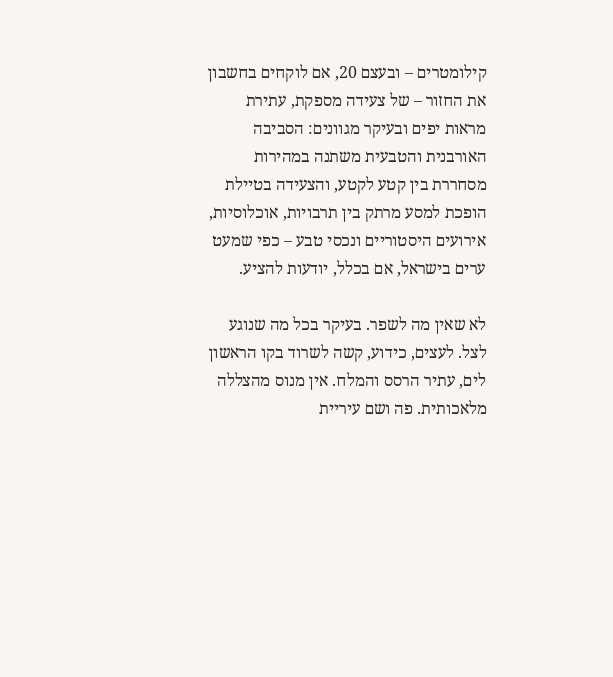קילומטרים – ובעצם 20, אם לוקחים בחשבון את החזור – של צעידה מספקת, עתירת מראות יפים ובעיקר מגוונים: הסביבה האורבנית והטבעית משתנה במהירות מסחררת בין קטע לקטע, והצעידה בטיילת הופכת למסע מרתק בין תרבויות, אוכלוסיות, אירועים היסטוריים ונכסי טבע – כפי שמעט ערים בישראל, אם בכלל, יודעות להציע.

לא שאין מה לשפר. בעיקר בכל מה שנוגע לצל. לעצים, כידוע, קשה לשרוד בקו הראשון לים, עתיר הרסס והמלח. אין מנוס מהצללה מלאכותית. פה ושם עיריית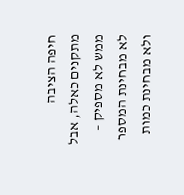חיפה הציבה מתקנים כאלה, אבל ממש לא מספיק – לא מבחינת המספר ולא מבחינת כמות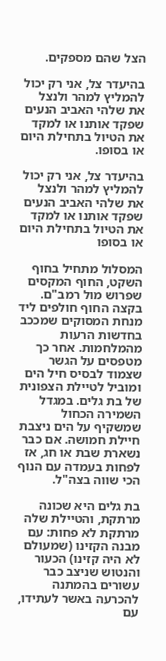הצל שהם מספקים.

בהיעדר צל, אני רק יכול להמליץ למהר ולנצל את שלהי האביב הנעים שפקד אותנו או למקד את הטיול בתחילת היום או בסופו.

בהיעדר צל, אני רק יכול להמליץ למהר ולנצל את שלהי האביב הנעים שפקד אותנו או למקד את הטיול בתחילת היום או בסופו

המסלול מתחיל בחוף השקט, החוף המקסים שפרוש מול רמב"ם. בקצה החוף חולפים ליד מנחת המסוקים שמככב בחדשות הרעות מהמלחמות. אחר כך מטפסים על הגשר שצמוד לבסיס חיל הים ומוביל לטיילת הצפונית של בת גלים. במגדל השמירה הכחול שמשקיף על הים ניצבת חיילת חמושה. אם כבר נשארת שבת או חג, אז לפחות בעמדה עם הנוף הכי שווה בצה"ל.

בת גלים היא שכונה מרתקת, והטיילת שלה מרתקת לא פחות: עם מבנה הקזינו (שמעולם לא היה קזינו) הכעור והנטוש שניצב כבר עשורים בהמתנה להכרעה באשר לעתידו, עם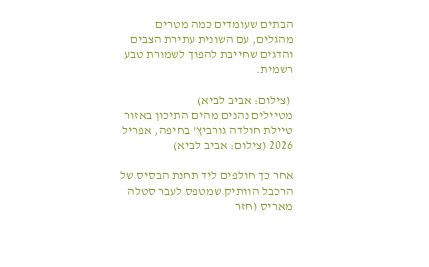הבתים שעומדים כמה מטרים מהגלים, עם השונית עתירת הצבים והדגים שחייבת להפוך לשמורת טבע רשמית.

 (צילום: אביב לביא)
מטיילים נהנים מהים התיכון באזור טיילת חולדה גורביץ' בחיפה, אפריל 2026 (צילום: אביב לביא)

אחר כך חולפים ליד תחנת הבסיס של הרכבל הוותיק שמטפס לעבר סטלה מאריס (חזר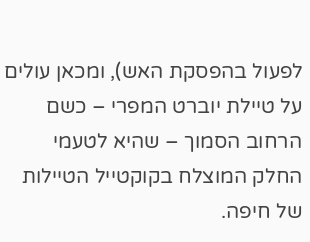לפעול בהפסקת האש), ומכאן עולים על טיילת יוברט המפרי – כשם הרחוב הסמוך – שהיא לטעמי החלק המוצלח בקוקטייל הטיילות של חיפה.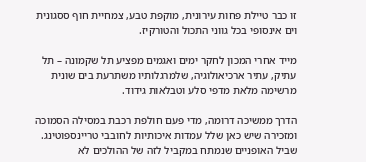זו כבר טיילת פחות עירונית, מוקפת טבע, צמחיית חוף ססגונית וים אינסופי בכל גווני התכול והטורקיז.

מייד אחרי המכון לחקר ימים ואגמים מפציע תל שקמונה – תל עתיק, עתיר ארכיאולוגיה, שלמרגלותיו משתרעת בים שונית מרשימה מלאת מדפי סלע וטבלאות גידוד.

הדרך ממשיכה דרומה, מדי פעם חולפת רכבת במסילה הסמוכה ומזכירה שיש כאן שלל עמדות איכותיות לחובבי טריינספוטינג. שביל האופניים שנמתח במקביל לזה של ההולכים לא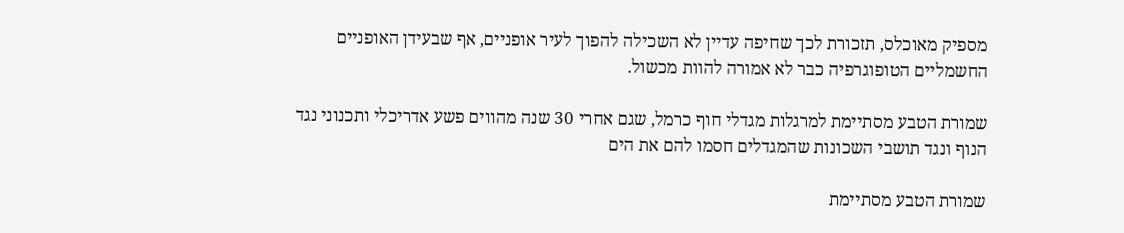מספיק מאוכלס, תזכורת לכך שחיפה עדיין לא השכילה להפוך לעיר אופניים, אף שבעידן האופניים החשמליים הטופוגרפיה כבר לא אמורה להוות מכשול.

שמורת הטבע מסתיימת למרגלות מגדלי חוף כרמל, שגם אחרי 30 שנה מהווים פשע אדריכלי ותכנוני נגד הנוף ונגד תושבי השכונות שהמגדלים חסמו להם את הים

שמורת הטבע מסתיימת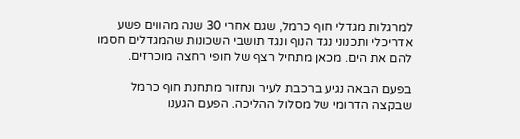למרגלות מגדלי חוף כרמל, שגם אחרי 30 שנה מהווים פשע אדריכלי ותכנוני נגד הנוף ונגד תושבי השכונות שהמגדלים חסמו להם את הים. מכאן מתחיל רצף של חופי רחצה מוכרזים.

בפעם הבאה נגיע ברכבת לעיר ונחזור מתחנת חוף כרמל שבקצה הדרומי של מסלול ההליכה. הפעם הגענו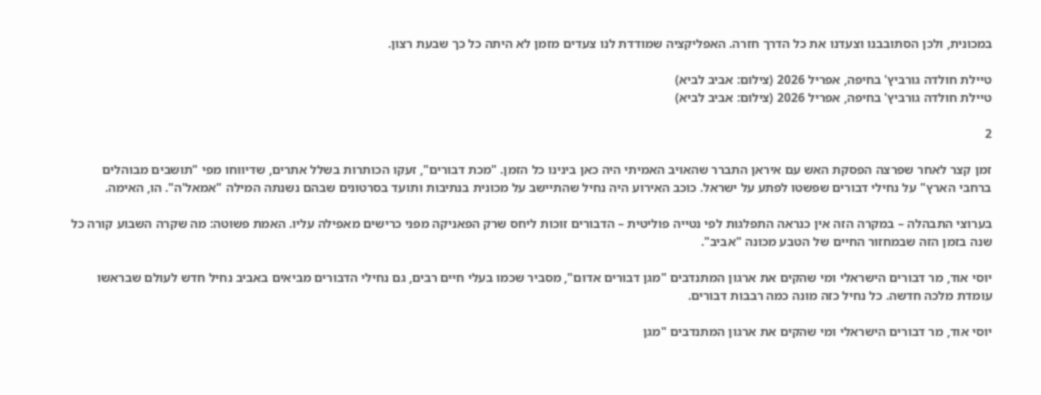במכונית, ולכן הסתובבנו וצעדנו את כל הדרך חזרה. האפליקציה שמודדת לנו צעדים מזמן לא היתה כל כך שבעת רצון.

טיילת חולדה גורביץ' בחיפה, אפריל 2026 (צילום: אביב לביא)
טיילת חולדה גורביץ' בחיפה, אפריל 2026 (צילום: אביב לביא)

2

זמן קצר לאחר שפרצה הפסקת האש עם איראן התברר שהאויב האמיתי היה כאן בינינו כל הזמן. "מכת דבורים", זעקו הכותרות בשלל אתרים, שדיווחו מפי "תושבים מבוהלים ברחבי הארץ" על נחילי דבורים שפשטו לפתע על ישראל. כוכב האירוע היה נחיל שהתיישב על מכונית בנתיבות ותועד בסרטונים שבהם נשנתה המילה "אמאל'ה". הו, האימה.

בערוצי התבהלה – במקרה הזה אין כנראה התפלגות לפי נטייה פוליטית – הדבורים זוכות ליחס שרק הפאניקה מפני כרישים מאפילה עליו. האמת פשוטה: מה שקרה השבוע קורה כל שנה בזמן הזה שבמחזור החיים של הטבע מכונה "אביב".

יוסי אוד, מר דבורים הישראלי ומי שהקים את ארגון המתנדבים "מגן דבורים אדום", מסביר שכמו בעלי חיים רבים, גם נחילי הדבורים מביאים באביב נחיל חדש לעולם שבראשו עומדת מלכה חדשה. כל נחיל כזה מונה כמה רבבות דבורים.

יוסי אוד, מר דבורים הישראלי ומי שהקים את ארגון המתנדבים "מגן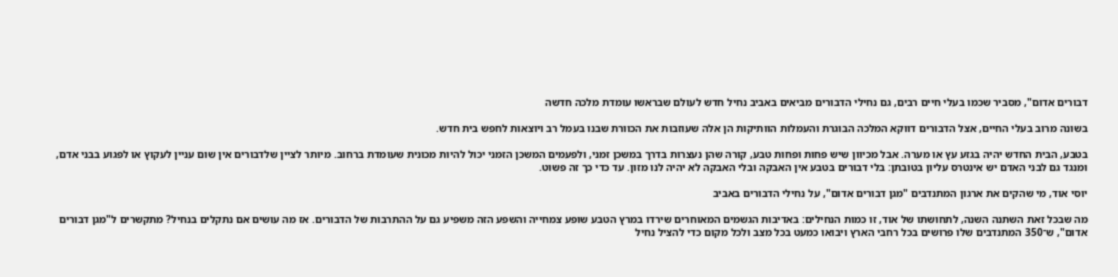דבורים אדום", מסביר שכמו בעלי חיים רבים, גם נחילי הדבורים מביאים באביב נחיל חדש לעולם שבראשו עומדת מלכה חדשה

בשונה מרוב בעלי החיים, אצל הדבורים דווקא המלכה הבוגרת והעמלות הוותיקות הן אלה שעוזבות את הכוורת שבנו בעמל רב ויוצאות לחפש בית חדש.

בטבע, הבית החדש יהיה בגזע עץ או מערה. אבל מכיוון שיש פחות ופחות טבע, קורה שהן נעצרות בדרך במשכן זמני, ולפעמים המשכן הזמני יכול להיות מכונית שעומדת ברחוב. מיותר לציין שלדבורים אין שום עניין לעקוץ או לפגוע בבני אדם, ומנגד גם לבני האדם יש אינטרס עליון בטובתן: בלי דבורים בטבע אין האבקה ובלי האבקה לא יהיה לנו מזון. עד כדי כך זה פשוט.

יוסי אוד, מי שהקים את ארגון המתנדבים "מגן דבורים אדום", על נחילי הדבורים באביב

מה שבכל זאת השתנה השנה, לתחושתו של אוד, זו כמות הנחילים: באדיבות הגשמים המאוחרים שירדו במרץ הטבע שופע צמחייה והשפע הזה משפיע גם על ההתרבות של הדבורים. אז מה עושים אם נתקלים בנחיל? מתקשרים ל"מגן דבורים אדום", ש־350 המתנדבים שלו פרושים בכל רחבי הארץ ויבואו כמעט בכל מצב ולכל מקום כדי להציל נחיל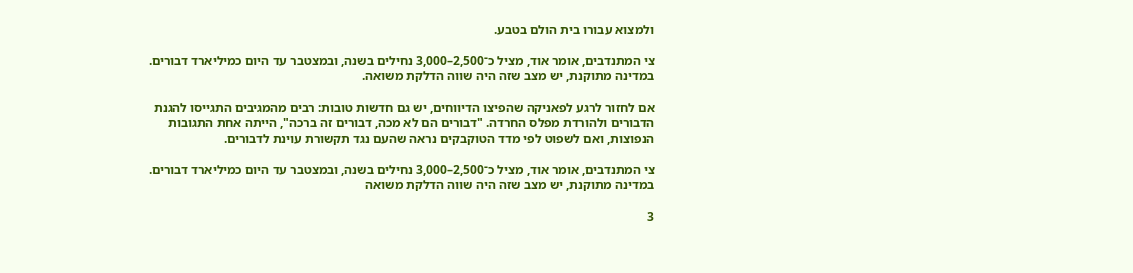ולמצוא עבורו בית הולם בטבע.

צי המתנדבים, אומר אוד, מציל כ־2,500–3,000 נחילים בשנה, ובמצטבר עד היום כמיליארד דבורים. במדינה מתוקנת, יש מצב שזה היה שווה הדלקת משואה.

אם לחזור לרגע לפאניקה שהפיצו הדיווחים, יש גם חדשות טובות: רבים מהמגיבים התגייסו להגנת הדבורים ולהורדת מפלס החרדה. "דבורים הם לא מכה, דבורים זה ברכה", הייתה אחת התגובות הנפוצות, ואם לשפוט לפי מדד הטוקבקים נראה שהעם נגד תקשורת עוינת לדבורים.

צי המתנדבים, אומר אוד, מציל כ־2,500–3,000 נחילים בשנה, ובמצטבר עד היום כמיליארד דבורים. במדינה מתוקנת, יש מצב שזה היה שווה הדלקת משואה

3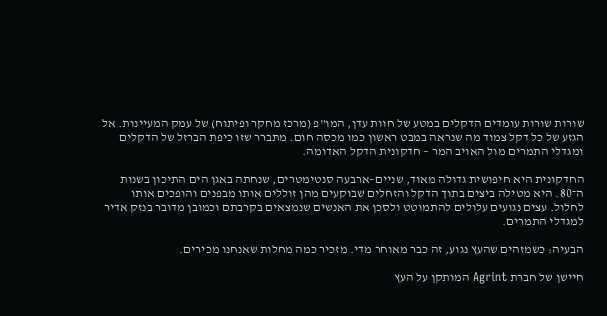שורות שורות עומדים הדקלים במטע של חוות עדן, המו"פ (מרכז מחקר ופיתוח) של עמק המעיינות. אל הגזע של כל דקל צמוד מה שנראה במבט ראשון כמו מכסה חום. מתברר שזו כיפת הברזל של הדקלים ומגדלי התמרים מול האויב המר – חדקונית הדקל האדומה.

החדקונית היא חיפושית גדולה מאוד, שניים–ארבעה סנטימטרים, שנחתה באגן הים התיכון בשנות ה־80. היא מטילה ביצים בתוך הדקל והזחלים שבוקעים מהן זוללים אותו מבפנים והופכים אותו לחלול. עצים נגועים עלולים להתמוטט ולסכן את האנשים שנמצאים בקרבתם וכמובן מדובר בנזק אדיר למגדלי התמרים.

הבעיה: כשמזהים שהעץ נגוע, זה כבר מאוחר מדי. מזכיר כמה מחלות שאנחנו מכירים.

חיישן של חברת Agrint המותקן על העץ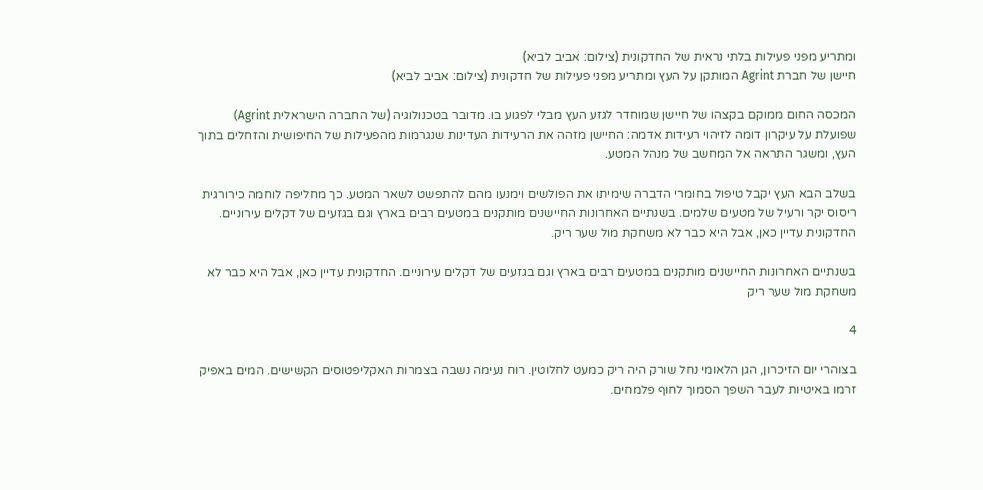ומתריע מפני פעילות בלתי נראית של החדקונית (צילום: אביב לביא)
חיישן של חברת Agrint המותקן על העץ ומתריע מפני פעילות של חדקונית (צילום: אביב לביא)

המכסה החום ממוקם בקצהו של חיישן שמוחדר לגזע העץ מבלי לפגוע בו. מדובר בטכנולוגיה (של החברה הישראלית Agrint) שפועלת על עיקרון דומה לזיהוי רעידות אדמה: החיישן מזהה את הרעידות העדינות שנגרמות מהפעילות של החיפושית והזחלים בתוך העץ, ומשגר התראה אל המחשב של מנהל המטע.

בשלב הבא העץ יקבל טיפול בחומרי הדברה שימיתו את הפולשים וימנעו מהם להתפשט לשאר המטע. כך מחליפה לוחמה כירורגית ריסוס יקר ורעיל של מטעים שלמים. בשנתיים האחרונות החיישנים מותקנים במטעים רבים בארץ וגם בגזעים של דקלים עירוניים. החדקונית עדיין כאן, אבל היא כבר לא משחקת מול שער ריק.

בשנתיים האחרונות החיישנים מותקנים במטעים רבים בארץ וגם בגזעים של דקלים עירוניים. החדקונית עדיין כאן, אבל היא כבר לא משחקת מול שער ריק

4

בצוהרי יום הזיכרון, הגן הלאומי נחל שורק היה ריק כמעט לחלוטין. רוח נעימה נשבה בצמרות האקליפטוסים הקשישים. המים באפיק זרמו באיטיות לעבר השפך הסמוך לחוף פלמחים.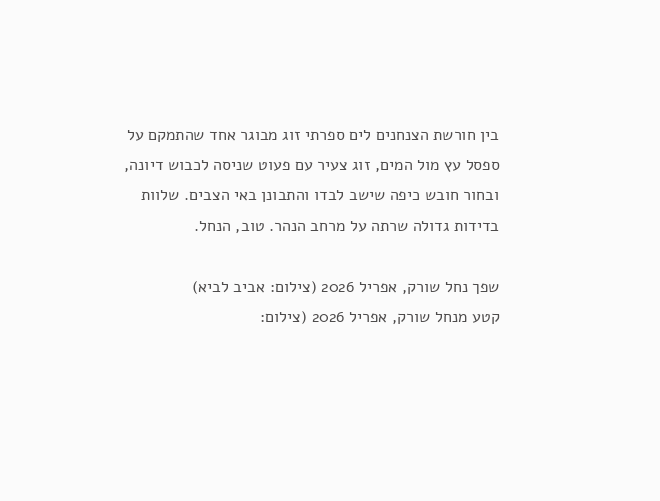בין חורשת הצנחנים לים ספרתי זוג מבוגר אחד שהתמקם על ספסל עץ מול המים, זוג צעיר עם פעוט שניסה לכבוש דיונה, ובחור חובש כיפה שישב לבדו והתבונן באי הצבים. שלוות בדידות גדולה שרתה על מרחב הנהר. טוב, הנחל.

שפך נחל שורק, אפריל 2026 (צילום: אביב לביא)
קטע מנחל שורק, אפריל 2026 (צילום: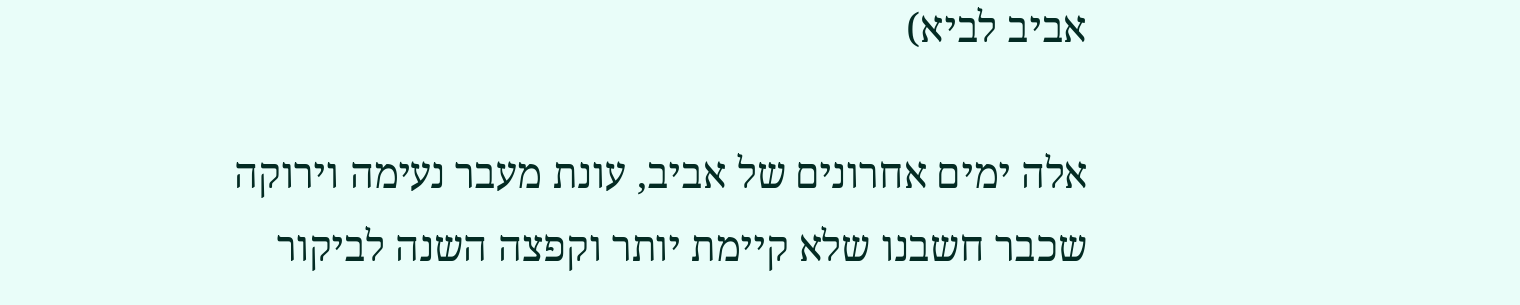אביב לביא)

אלה ימים אחרונים של אביב, עונת מעבר נעימה וירוקה שכבר חשבנו שלא קיימת יותר וקפצה השנה לביקור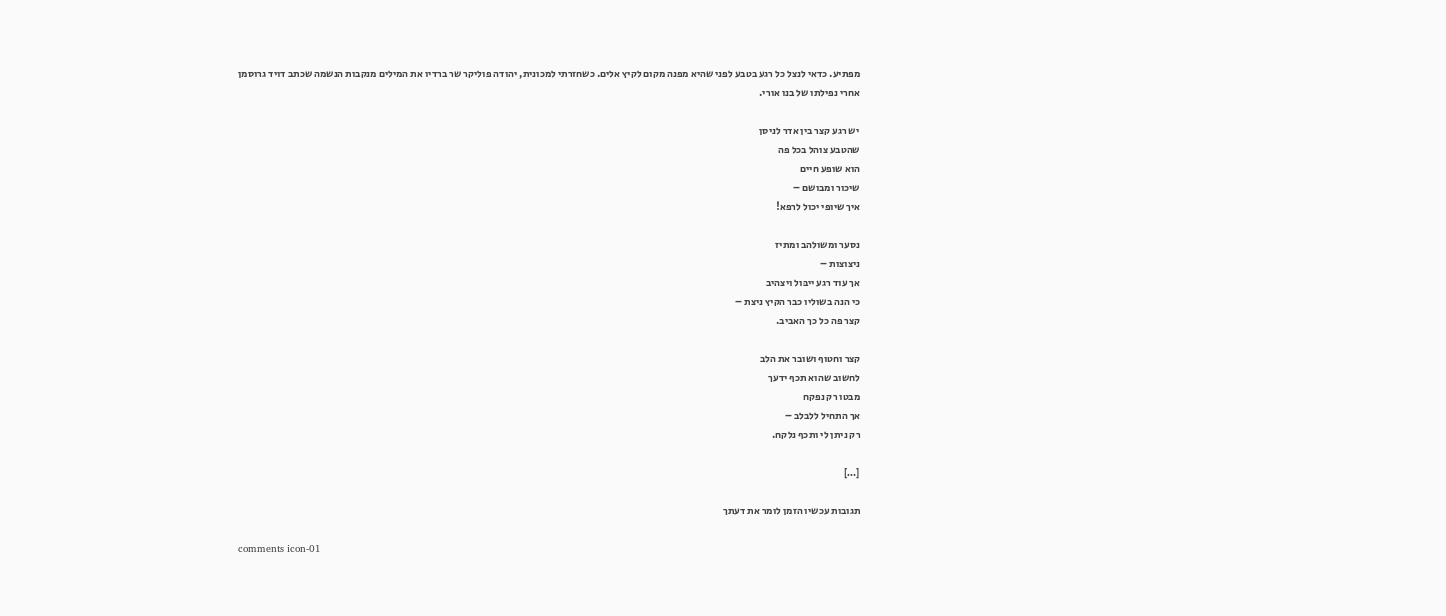מפתיע. כדאי לנצל כל רגע בטבע לפני שהיא מפנה מקום לקיץ אלים. כשחזרתי למכונית, יהודה פוליקר שר ברדיו את המילים מנקבות הנשמה שכתב דויד גרוסמן אחרי נפילתו של בנו אורי.

יש רגע קצר בין אדר לניסן
שהטבע צוהל בכל פה
הוא שופע חיים
שיכור ומבושם –
איך שיופי יכול לרפא!

נסער ומשולהב ומתיז
ניצוצות –
אך עוד רגע ייבּול ויצהיב
כי הנה בשוליו כבר הקיץ ניצת –
קצר פה כל כך האביב.

קצר וחטוף ושובר את הלב
לחשוב שהוא תכף ידעך
מבטו רק נפקח
אך התחיל ללבלב –
רק ניתן לי ותכף נלקח.

[…]

תגובות עכשיו הזמן לומר את דעתך

comments icon-01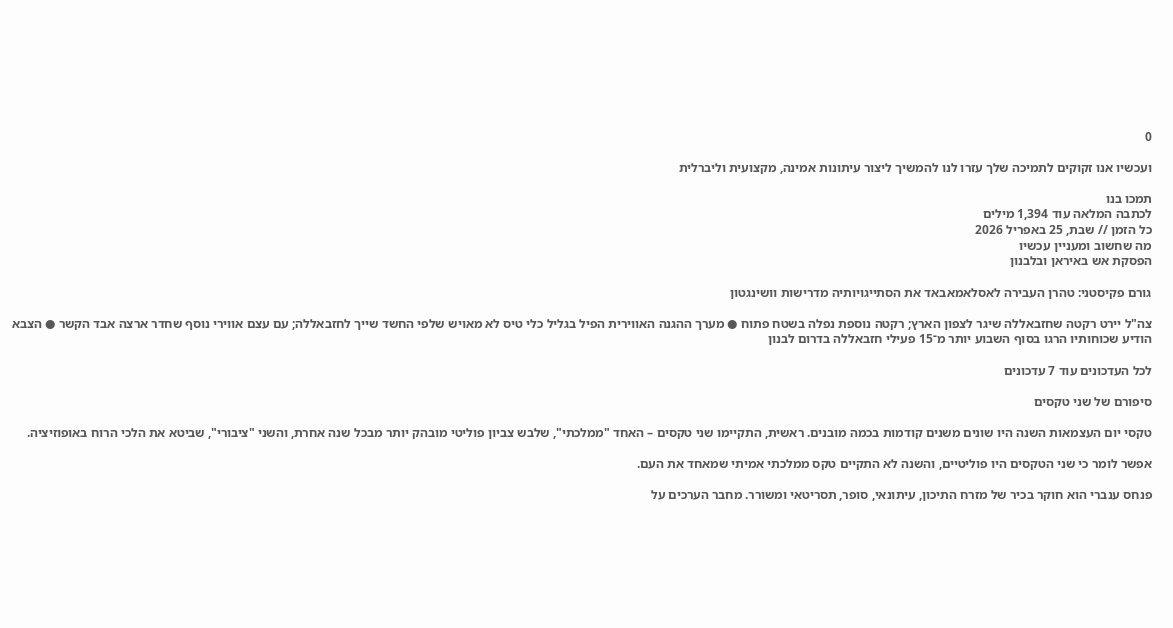0

ועכשיו אנו זקוקים לתמיכה שלך עזרו לנו להמשיך ליצור עיתונות אמינה, מקצועית וליברלית

תמכו בנו
לכתבה המלאה עוד 1,394 מילים
כל הזמן // שבת, 25 באפריל 2026
מה שחשוב ומעניין עכשיו
הפסקת אש באיראן ובלבנון

גורם פקיסטני: טהרן העבירה לאסלאמאבאד את הסתייגויותיה מדרישות וושינגטון

צה"ל יירט רקטה שחזבאללה שיגר לצפון הארץ; רקטה נוספת נפלה בשטח פתוח ● מערך ההגנה האווירית הפיל בגליל כלי טיס לא מאויש שלפי החשד שייך לחזבאללה; עם עצם אווירי נוסף שחדר ארצה אבד הקשר ● הצבא הודיע שכוחותיו הרגו בסוף השבוע יותר מ־15 פעילי חזבאללה בדרום לבנון

לכל העדכונים עוד 7 עדכונים

סיפורם של שני טקסים

טקסי יום העצמאות השנה היו שונים משנים קודמות בכמה מובנים. ראשית, התקיימו שני טקסים – האחד "ממלכתי", שלבש צביון פוליטי מובהק יותר מבכל שנה אחרת, והשני "ציבורי", שביטא את הלכי הרוח באופוזיציה.

אפשר לומר כי שני הטקסים היו פוליטיים, והשנה לא התקיים טקס ממלכתי אמיתי שמאחד את העם.

פנחס ענברי הוא חוקר בכיר של מזרח התיכון, עיתונאי, סופר, תסריטאי ומשורר. מחבר הערכים על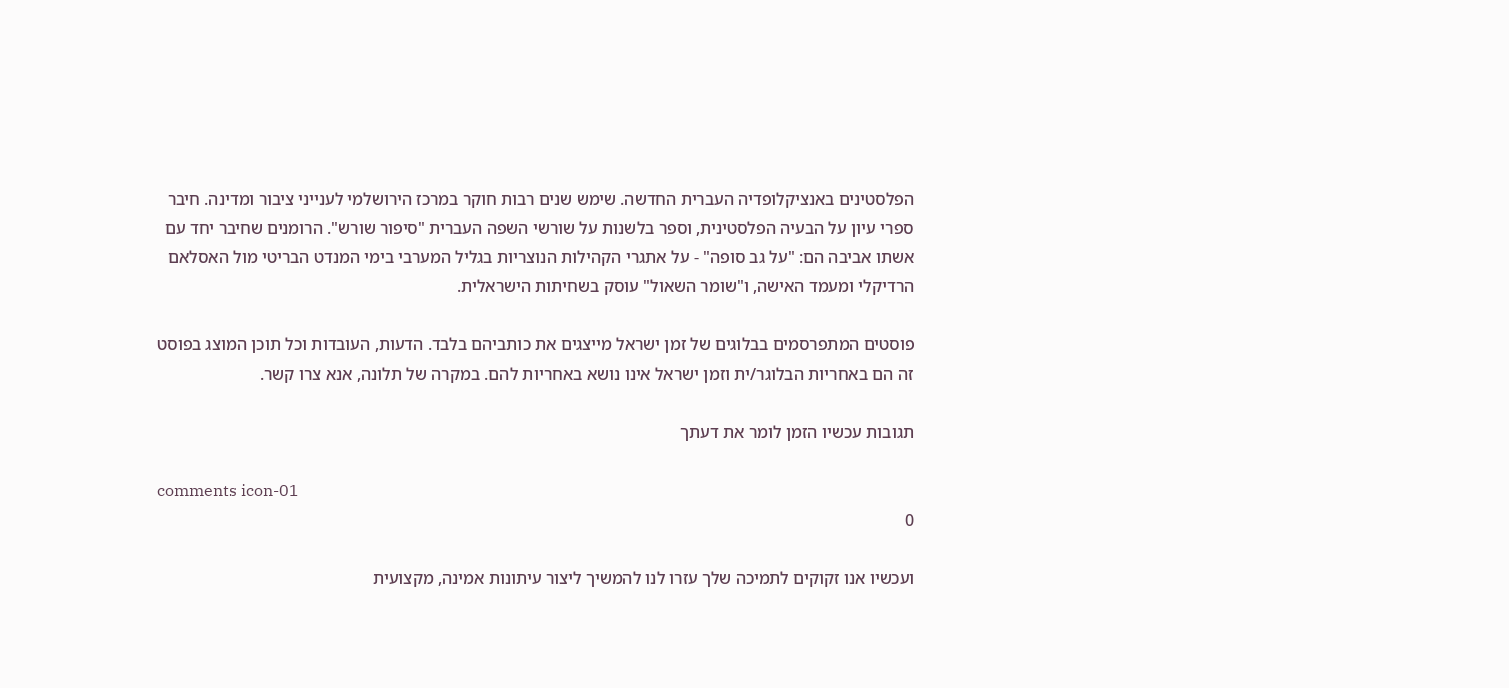הפלסטינים באנציקלופדיה העברית החדשה. שימש שנים רבות חוקר במרכז הירושלמי לענייני ציבור ומדינה. חיבר ספרי עיון על הבעיה הפלסטינית, וספר בלשנות על שורשי השפה העברית "סיפור שורש". הרומנים שחיבר יחד עם אשתו אביבה הם: "על גב סופה" - על אתגרי הקהילות הנוצריות בגליל המערבי בימי המנדט הבריטי מול האסלאם הרדיקלי ומעמד האישה, ו"שומר השאול" עוסק בשחיתות הישראלית.

פוסטים המתפרסמים בבלוגים של זמן ישראל מייצגים את כותביהם בלבד. הדעות, העובדות וכל תוכן המוצג בפוסט זה הם באחריות הבלוגר/ית וזמן ישראל אינו נושא באחריות להם. במקרה של תלונה, אנא צרו קשר.

תגובות עכשיו הזמן לומר את דעתך

comments icon-01
0

ועכשיו אנו זקוקים לתמיכה שלך עזרו לנו להמשיך ליצור עיתונות אמינה, מקצועית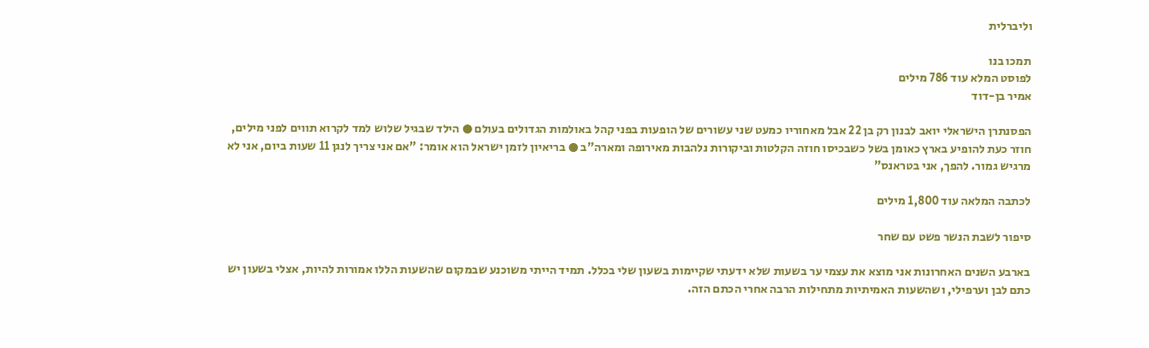וליברלית

תמכו בנו
לפוסט המלא עוד 786 מילים
אמיר בן-דוד

הפסנתרן הישראלי יואב לבנון רק בן 22 אבל מאחוריו כמעט שני עשורים של הופעות בפני קהל באולמות הגדולים בעולם ● הילד שבגיל שלוש למד לקרוא תווים לפני מילים, חוזר כעת להופיע בארץ כאומן בשל כשבכיסו חוזה הקלטות וביקורות נלהבות מאירופה ומארה"ב ● בריאיון לזמן ישראל הוא אומר: "אם אני צריך לנגן 11 שעות ביום, אני לא מרגיש גמור. להפך, אני בטראנס"

לכתבה המלאה עוד 1,800 מילים

סיפור לשבת הנשר פשט עם שחר

בארבע השנים האחרונות אני מוצא את עצמי ער בשעות שלא ידעתי שקיימות בשעון שלי בכלל. תמיד הייתי משוכנע שבמקום שהשעות הללו אמורות להיות, אצלי בשעון יש כתם לבן וערפילי, ושהשעות האמיתיות מתחילות הרבה אחרי הכתם הזה.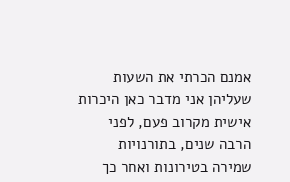אמנם הכרתי את השעות שעליהן אני מדבר כאן היכרות אישית מקרוב פעם, לפני הרבה שנים, בתורנויות שמירה בטירונות ואחר כך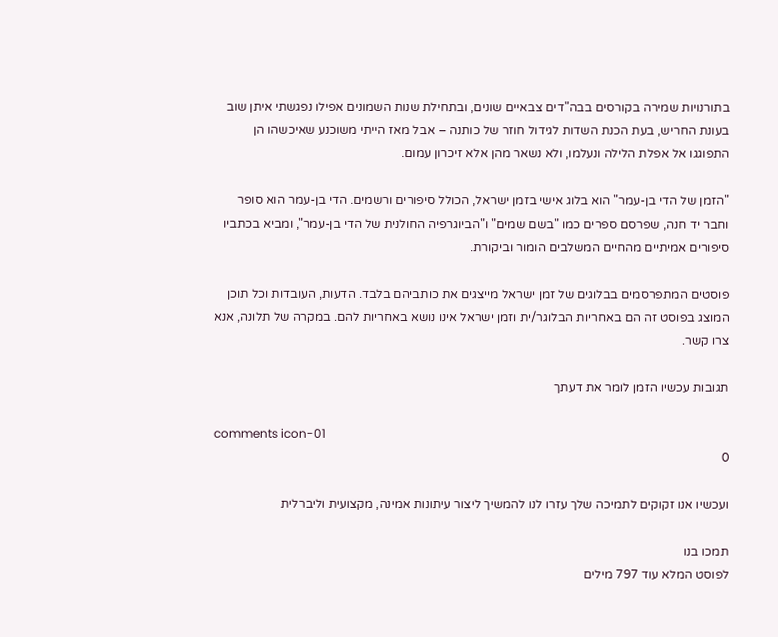בתורנויות שמירה בקורסים בבה"דים צבאיים שונים, ובתחילת שנות השמונים אפילו נפגשתי איתן שוב בעונת החריש, בעת הכנת השדות לגידול חוזר של כותנה – אבל מאז הייתי משוכנע שאיכשהו הן התפוגגו אל אפלת הלילה ונעלמו, ולא נשאר מהן אלא זיכרון עמום.

"הזמן של הדי בן-עמר" הוא בלוג אישי בזמן ישראל, הכולל סיפורים ורשמים. הדי בן-עמר הוא סופר וחבר יד חנה, שפרסם ספרים כמו "בשם שמים" ו"הביוגרפיה החולנית של הדי בן-עמר", ומביא בכתביו סיפורים אמיתיים מהחיים המשלבים הומור וביקורת.

פוסטים המתפרסמים בבלוגים של זמן ישראל מייצגים את כותביהם בלבד. הדעות, העובדות וכל תוכן המוצג בפוסט זה הם באחריות הבלוגר/ית וזמן ישראל אינו נושא באחריות להם. במקרה של תלונה, אנא צרו קשר.

תגובות עכשיו הזמן לומר את דעתך

comments icon-01
0

ועכשיו אנו זקוקים לתמיכה שלך עזרו לנו להמשיך ליצור עיתונות אמינה, מקצועית וליברלית

תמכו בנו
לפוסט המלא עוד 797 מילים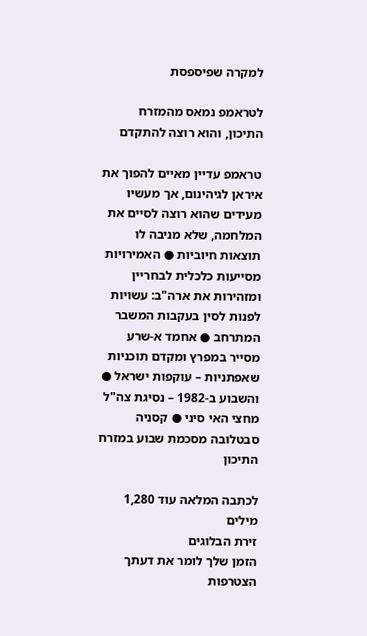למקרה שפיספסת

לטראמפ נמאס מהמזרח התיכון, והוא רוצה להתקדם

טראמפ עדיין מאיים להפוך את איראן לגיהינום, אך מעשיו מעידים שהוא רוצה לסיים את המלחמה, שלא מניבה לו תוצאות חיוביות ● האמירויות מסייעות כלכלית לבחריין ומזהירות את ארה"ב: עשויות לפנות לסין בעקבות המשבר המתרחב ● אחמד א-שרע מסייר במפרץ ומקדם תוכניות שאפתניות – עוקפות ישראל ● והשבוע ב-1982 – נסיגת צה"ל מחצי האי סיני ● קסניה סבטלובה מסכמת שבוע במזרח התיכון

לכתבה המלאה עוד 1,280 מילים
זירת הבלוגים
הזמן שלך לומר את דעתך
הצטרפות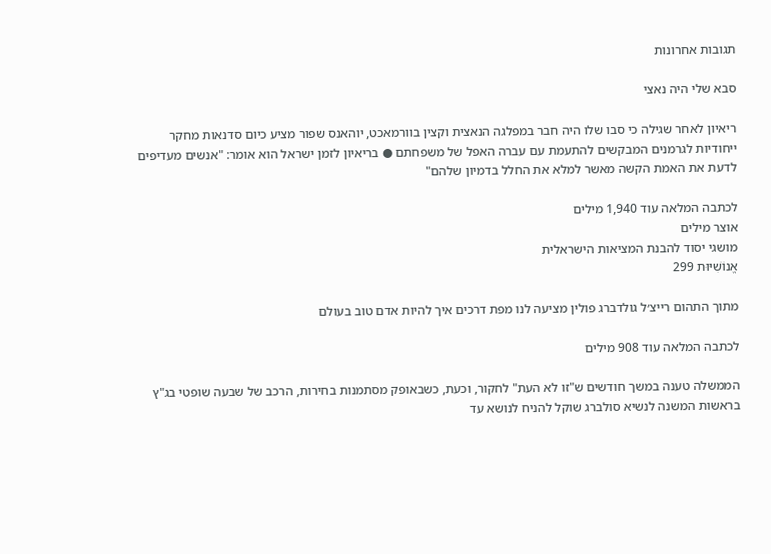תגובות אחרונות

סבא שלי היה נאצי

ריאיון לאחר שגילה כי סבו שלו היה חבר במפלגה הנאצית וקצין בוורמאכט, יוהאנס שפור מציע כיום סדנאות מחקר ייחודיות לגרמנים המבקשים להתעמת עם עברה האפל של משפחתם ● בריאיון לזמן ישראל הוא אומר: "אנשים מעדיפים לדעת את האמת הקשה מאשר למלא את החלל בדמיון שלהם"

לכתבה המלאה עוד 1,940 מילים
אוצר מילים
מושגי יסוד להבנת המציאות הישראלית
אֱנוֹשִׁיּוּת 299

מתוך התהום רייצ׳ל גולדברג פולין מציעה לנו מפת דרכים איך להיות אדם טוב בעולם

לכתבה המלאה עוד 908 מילים

הממשלה טענה במשך חודשים ש"זו לא העת" לחקור, וכעת, כשבאופק מסתמנות בחירות, הרכב של שבעה שופטי בג"ץ בראשות המשנה לנשיא סולברג שוקל להניח לנושא עד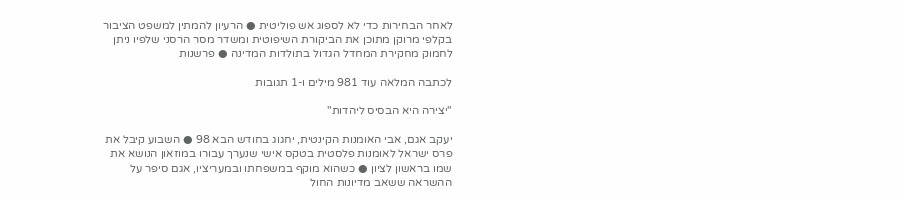לאחר הבחירות כדי לא לספוג אש פוליטית ● הרעיון להמתין למשפט הציבור בקלפי מרוקן מתוכן את הביקורת השיפוטית ומשדר מסר הרסני שלפיו ניתן לחמוק מחקירת המחדל הגדול בתולדות המדינה ● פרשנות

לכתבה המלאה עוד 981 מילים ו-1 תגובות

"יצירה היא הבסיס ליהדות"

יעקב אגם, אבי האומנות הקינטית, יחגוג בחודש הבא 98 ● השבוע קיבל את פרס ישראל לאומנות פלסטית בטקס אישי שנערך עבורו במוזאון הנושא את שמו בראשון לציון ● כשהוא מוקף במשפחתו ובמעריציו, אגם סיפר על ההשראה ששאב מדיונות החול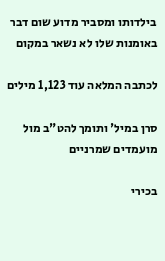בילדותו ומסביר מדוע שום דבר באומנות שלו לא נשאר במקום

לכתבה המלאה עוד 1,123 מילים

סרן במיל' ותומך להט"ב מול מועמדים שמרניים

בכירי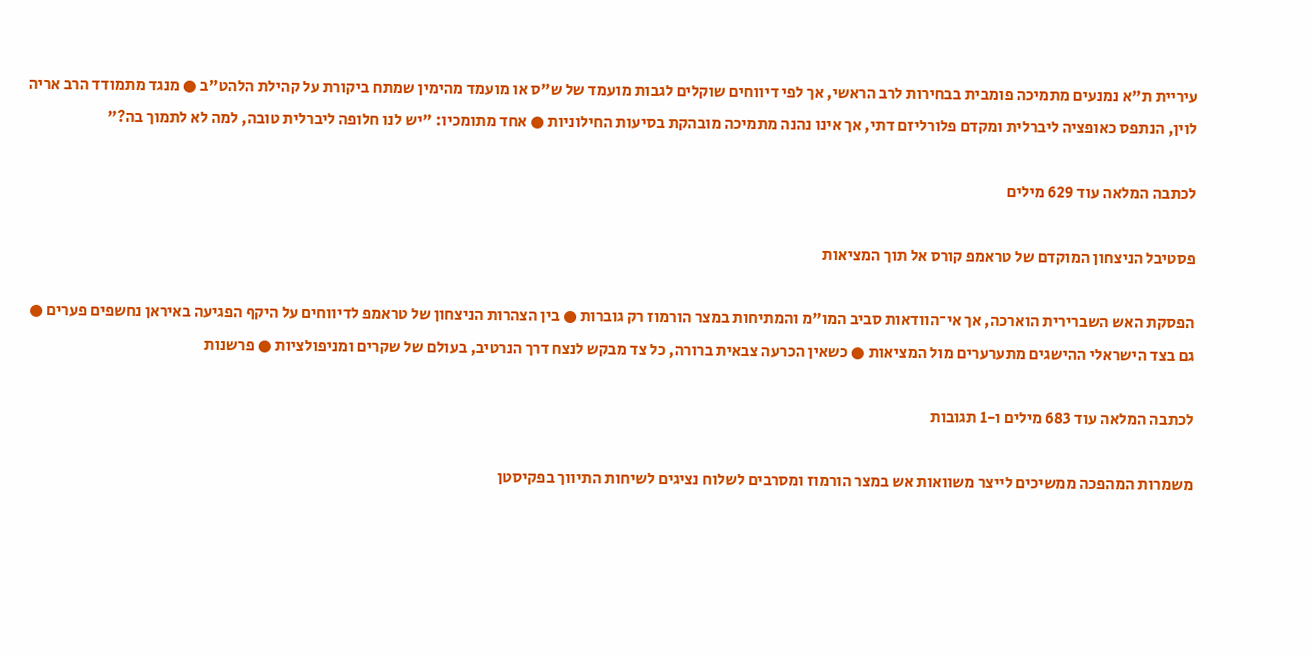עיריית ת"א נמנעים מתמיכה פומבית בבחירות לרב הראשי, אך לפי דיווחים שוקלים לגבות מועמד של ש"ס או מועמד מהימין שמתח ביקורת על קהילת הלהט"ב ● מנגד מתמודד הרב אריה לוין, הנתפס כאופציה ליברלית ומקדם פלורליזם דתי, אך אינו נהנה מתמיכה מובהקת בסיעות החילוניות ● אחד מתומכיו: "יש לנו חלופה ליברלית טובה, למה לא לתמוך בה?"

לכתבה המלאה עוד 629 מילים

פסטיבל הניצחון המוקדם של טראמפ קורס אל תוך המציאות

הפסקת האש השברירית הוארכה, אך אי־הוודאות סביב המו"מ והמתיחות במצר הורמוז רק גוברות ● בין הצהרות הניצחון של טראמפ לדיווחים על היקף הפגיעה באיראן נחשפים פערים ● גם בצד הישראלי ההישגים מתערערים מול המציאות ● כשאין הכרעה צבאית ברורה, כל צד מבקש לנצח דרך הנרטיב, בעולם של שקרים ומניפולציות ● פרשנות

לכתבה המלאה עוד 683 מילים ו-1 תגובות

משמרות המהפכה ממשיכים לייצר משוואות אש במצר הורמוז ומסרבים לשלוח נציגים לשיחות התיווך בפקיסטן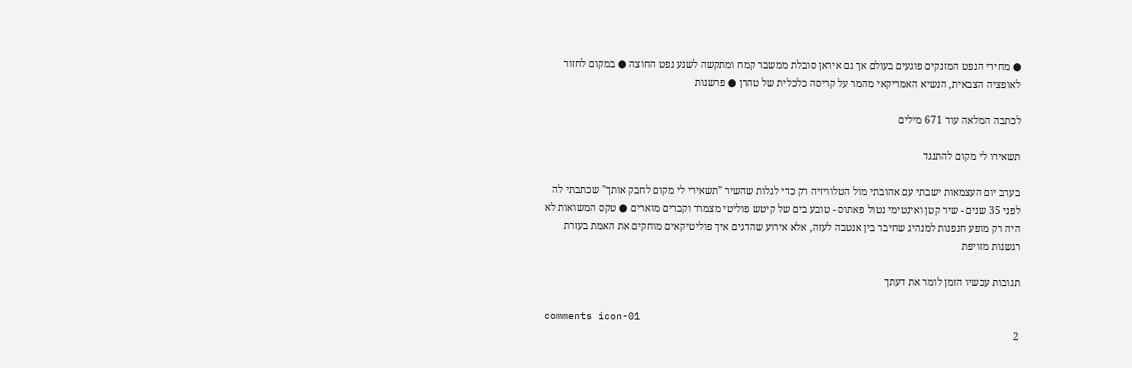● מחירי הנפט המזנקים פוגעים בעולם אך גם איראן סובלת ממשבר קמח ומתקשה לשנע נפט החוצה ● במקום לחזור לאופציה הצבאית, הנשיא האמריקאי מהמר על קריסה כלכלית של טהרן ● פרשנות

לכתבה המלאה עוד 671 מילים

תשאירו לי מקום להתנגד

בערב יום העצמאות ישבתי עם אהובתי מול הטלוויזיה רק כדי לגלות שהשיר "תשאירי לי מקום לחבק אותך" שכתבתי לה לפני 35 שנים - שיר קטן ואינטימי נטול פאתוס - טובע בים של קיטש פוליטי מצמרר וקברים מוארים ● טקס המשואות לא היה רק מופע חנפנות למנהיג שחיבר בין אנטבה לעזה, אלא אירוע שהדגים איך פוליטיקאים מוחקים את האמת בעזרת רגשנות מזויפת

תגובות עכשיו הזמן לומר את דעתך

comments icon-01
2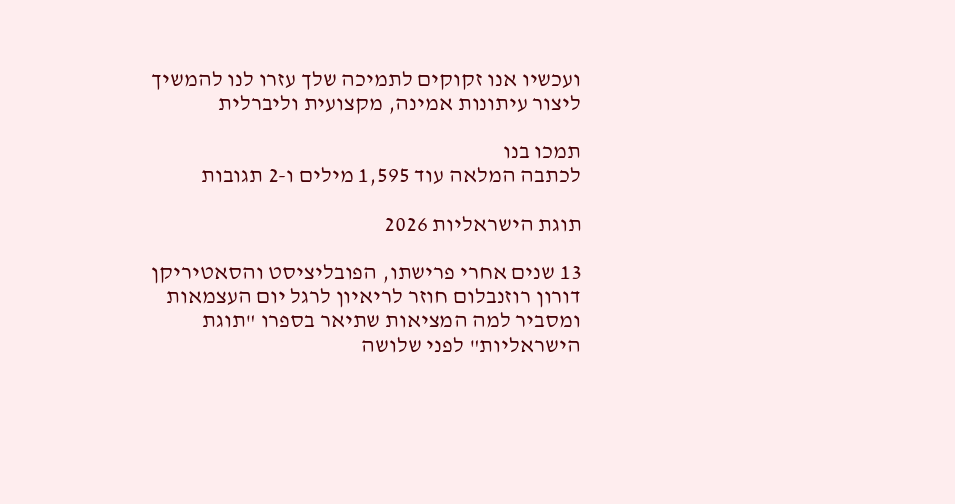ועכשיו אנו זקוקים לתמיכה שלך עזרו לנו להמשיך ליצור עיתונות אמינה, מקצועית וליברלית

תמכו בנו
לכתבה המלאה עוד 1,595 מילים ו-2 תגובות

תוגת הישראליות 2026

13 שנים אחרי פרישתו, הפובליציסט והסאטיריקן דורון רוזנבלום חוזר לריאיון לרגל יום העצמאות ומסביר למה המציאות שתיאר בספרו "תוגת הישראליות" לפני שלושה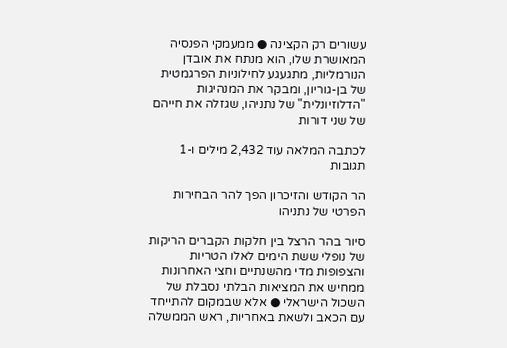עשורים רק הקצינה ● ממעמקי הפנסיה המאושרת שלו, הוא מנתח את אובדן הנורמליות, מתגעגע לחילוניות הפרגמטית של בן-גוריון, ומבקר את המנהיגות "הדלוזיונלית" של נתניהו, שגזלה את חייהם של שני דורות

לכתבה המלאה עוד 2,432 מילים ו-1 תגובות

הר הקודש והזיכרון הפך להר הבחירות הפרטי של נתניהו

סיור בהר הרצל בין חלקות הקברים הריקות של נופלי ששת הימים לאלו הטריות והצפופות מדי מהשנתיים וחצי האחרונות ממחיש את המציאות הבלתי נסבלת של השכול הישראלי ● אלא שבמקום להתייחד עם הכאב ולשאת באחריות, ראש הממשלה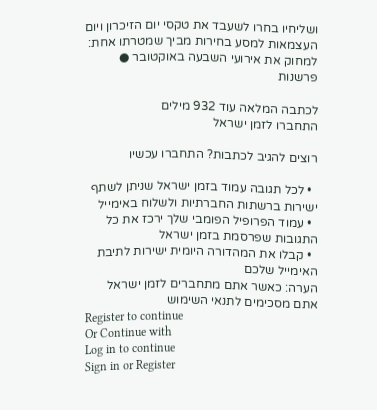ושליחיו בחרו לשעבד את טקסי יום הזיכרון ויום העצמאות למסע בחירות מביך שמטרתו אחת: למחוק את אירועי השבעה באוקטובר ● פרשנות

לכתבה המלאה עוד 932 מילים
התחברו לזמן ישראל

רוצים להגיב לכתבות? התחברו עכשיו

  • לכל תגובה עמוד בזמן ישראל שניתן לשתף ישירות ברשתות החברתיות ולשלוח באימייל
  • עמוד הפרופיל הפומבי שלך ירכז את כל התגובות שפרסמת בזמן ישראל
  • קבלו את המהדורה היומית ישירות לתיבת האימייל שלכם
הערה: כאשר אתם מתחברים לזמן ישראל אתם מסכימים לתנאי השימוש
Register to continue
Or Continue with
Log in to continue
Sign in or Register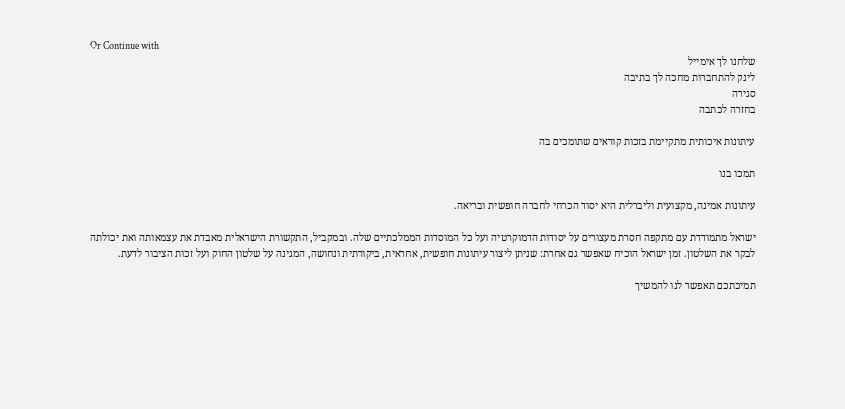Or Continue with
שלחנו לך אימייל
לינק להתחברות מחכה לך בתיבה
סגירה
בחזרה לכתבה

עיתונות איכותית מתקיימת בזכות קוראים שתומכים בה

תמכו בנו

עיתונות אמינה, מקצועית וליברלית היא יסוד הכרחי לחברה חופשית ובריאה.

ישראל מתמודדת עם מתקפה חסרת מעצורים על יסודות הדמוקרטיה ועל כל המוסדות הממלכתיים שלה. ובמקביל, התקשורת הישראלית מאבדת את עצמאותה ואת יכולתה לבקר את השלטון. זמן ישראל הוכיח שאפשר גם אחרת: שניתן ליצור עיתונות חופשית, אחראית, ביקורתית ונחושה, המגינה על שלטון החוק ועל זכות הציבור לדעת.

תמיכתכם תאפשר לנו להמשיך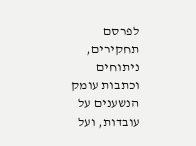לפרסם תחקירים, ניתוחים וכתבות עומק הנשענים על עובדות, ועל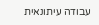עבודה עיתונאית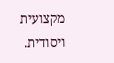מקצועית ויסודית.